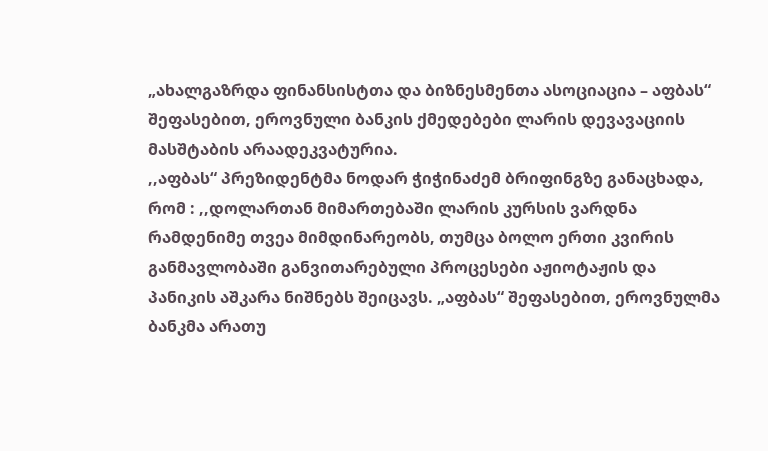„ახალგაზრდა ფინანსისტთა და ბიზნესმენთა ასოციაცია – აფბას“ შეფასებით, ეროვნული ბანკის ქმედებები ლარის დევავაციის მასშტაბის არაადეკვატურია.
,,აფბას“ პრეზიდენტმა ნოდარ ჭიჭინაძემ ბრიფინგზე განაცხადა, რომ : ,,დოლართან მიმართებაში ლარის კურსის ვარდნა რამდენიმე თვეა მიმდინარეობს, თუმცა ბოლო ერთი კვირის განმავლობაში განვითარებული პროცესები აჟიოტაჟის და პანიკის აშკარა ნიშნებს შეიცავს. „აფბას“ შეფასებით, ეროვნულმა ბანკმა არათუ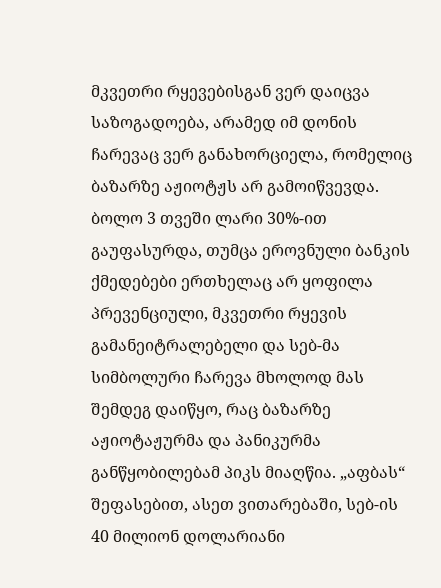მკვეთრი რყევებისგან ვერ დაიცვა საზოგადოება, არამედ იმ დონის ჩარევაც ვერ განახორციელა, რომელიც ბაზარზე აჟიოტჟს არ გამოიწვევდა.
ბოლო 3 თვეში ლარი 30%-ით გაუფასურდა, თუმცა ეროვნული ბანკის ქმედებები ერთხელაც არ ყოფილა პრევენციული, მკვეთრი რყევის გამანეიტრალებელი და სებ-მა სიმბოლური ჩარევა მხოლოდ მას შემდეგ დაიწყო, რაც ბაზარზე აჟიოტაჟურმა და პანიკურმა განწყობილებამ პიკს მიაღწია. „აფბას“ შეფასებით, ასეთ ვითარებაში, სებ-ის 40 მილიონ დოლარიანი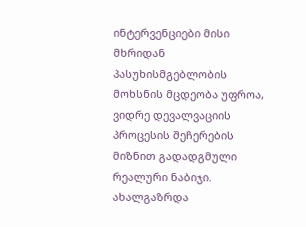ინტერვენციები მისი მხრიდან პასუხისმგებლობის მოხსნის მცდეობა უფროა, ვიდრე დევალვაციის პროცესის შეჩერების მიზნით გადადგმული რეალური ნაბიჯი.
ახალგაზრდა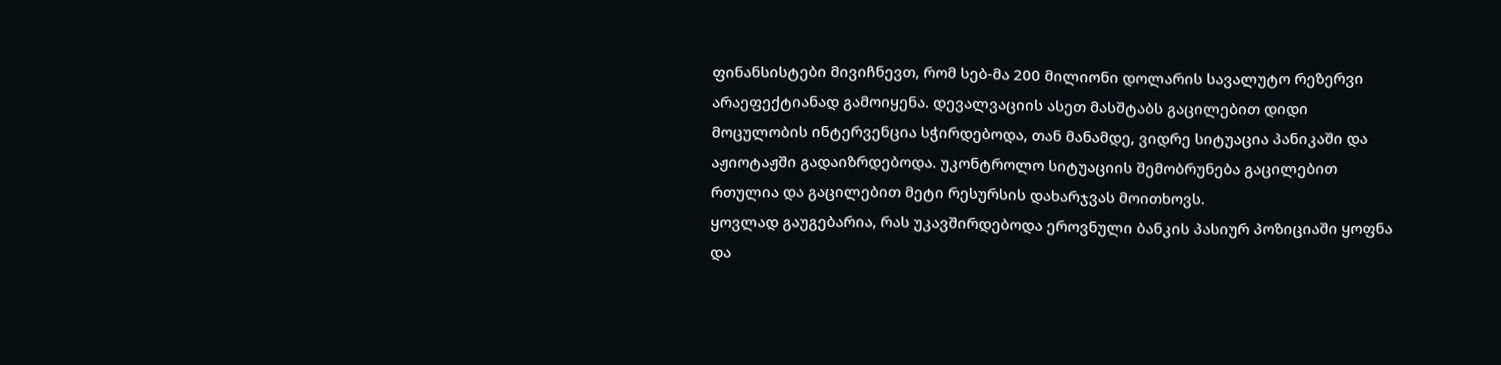ფინანსისტები მივიჩნევთ, რომ სებ-მა 200 მილიონი დოლარის სავალუტო რეზერვი არაეფექტიანად გამოიყენა. დევალვაციის ასეთ მასშტაბს გაცილებით დიდი მოცულობის ინტერვენცია სჭირდებოდა, თან მანამდე, ვიდრე სიტუაცია პანიკაში და აჟიოტაჟში გადაიზრდებოდა. უკონტროლო სიტუაციის შემობრუნება გაცილებით რთულია და გაცილებით მეტი რესურსის დახარჯვას მოითხოვს.
ყოვლად გაუგებარია, რას უკავშირდებოდა ეროვნული ბანკის პასიურ პოზიციაში ყოფნა და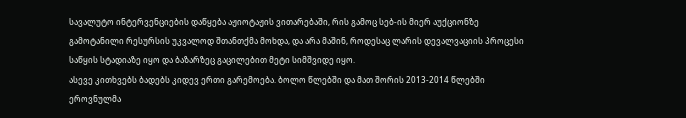სავალუტო ინტერვენციების დაწყება აჟიოტაჟის ვითარებაში, რის გამოც სებ-ის მიერ აუქციონზე გამოტანილი რესურსის უკვალოდ შთანთქმა მოხდა, და არა მაშინ, როდესაც ლარის დევალვაციის პროცესი საწყის სტადიაზე იყო და ბაზარზეც გაცილებით მეტი სიმშვიდე იყო.
ასევე კითხვებს ბადებს კიდევ ერთი გარემოება. ბოლო წლებში და მათ შორის 2013-2014 წლებში ეროვნულმა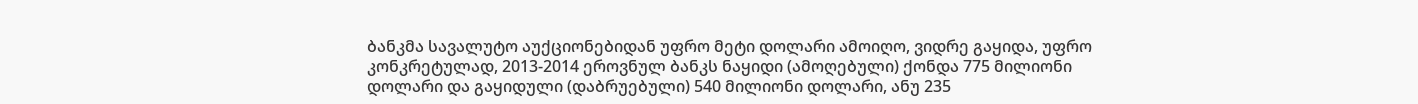ბანკმა სავალუტო აუქციონებიდან უფრო მეტი დოლარი ამოიღო, ვიდრე გაყიდა, უფრო კონკრეტულად, 2013-2014 ეროვნულ ბანკს ნაყიდი (ამოღებული) ქონდა 775 მილიონი დოლარი და გაყიდული (დაბრუებული) 540 მილიონი დოლარი, ანუ 235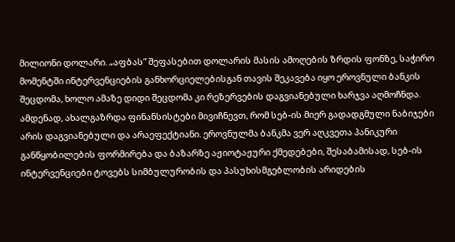მილიონი დოლარი. „აფბას“ შეფასებით დოლარის მასის ამოღების ზრდის ფონზე, საჭირო მომენტში ინტერვენციების განხორციელებისგან თავის შეკავება იყო ეროვნული ბანკის შეცდომა, ხოლო ამაზე დიდი შეცდომა კი რეზერვების დაგვიანებული ხარჯვა აღმოჩნდა.
ამდენად, ახალგაზრდა ფინანსისტები მივიჩნევთ, რომ სებ-ის მიერ გადადგმული ნაბიჯები არის დაგვიანებული და არაეფექტიანი. ეროვნულმა ბანკმა ვერ აღკვეთა პანიკური განწყობილების ფორმირება და ბაზარზე აჟიოტაჟური ქმედებები, შესაბამისად, სებ-ის ინტერვენციები ტოვებს სიმბულურობის და პასუხისმგებლობის არიდების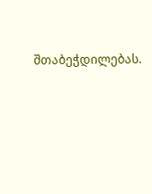შთაბეჭდილებას.